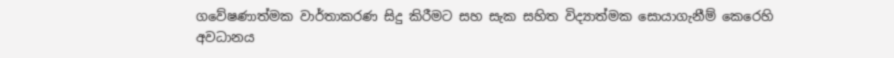ගවේෂණාත්මක වාර්තාකරණ සිදු කිරීමට සහ සැක සහිත විද්‍යාත්මක සොයාගැනීම් කෙරෙහි අවධානය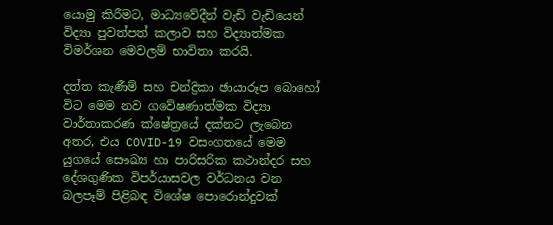යොමු කිරීමට, මාධ්‍යවේදීන් වැඩි වැඩියෙන් විද්‍යා පුවත්පත් කලාව සහ විද්‍යාත්මක විමර්ශන මෙවලම් භාවිතා කරයි.

දත්ත කැණීම් සහ චන්ද්‍රිකා ඡායාරූප බොහෝ විට මෙම නව ගවේෂණාත්මක විද්‍යා වාර්තාකරණ ක්ෂේත්‍රයේ දක්නට ලැබෙන අතර, එය COVID-19 වසංගතයේ මෙම යුගයේ සෞඛ්‍ය හා පාරිසරික කථාන්දර සහ දේශගුණික විපර්යාසවල වර්ධනය වන බලපෑම් පිළිබඳ විශේෂ පොරොන්දුවක්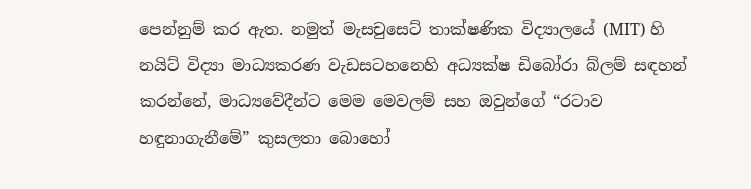පෙන්නුම් කර ඇත. නමුත් මැසචුසෙට් තාක්ෂණික විද්‍යාලයේ (MIT) හි නයිට් විද්‍යා මාධ්‍යකරණ වැඩසටහනෙහි අධ්‍යක්ෂ ඩිබෝරා බ්ලම් සඳහන් කරන්නේ, මාධ්‍යවේදීන්ට මෙම මෙවලම් සහ ඔවුන්ගේ “රටාව හඳුනාගැනීමේ” කුසලතා බොහෝ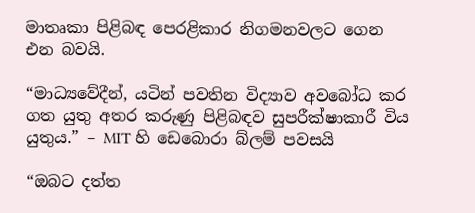මාතෘකා පිළිබඳ පෙරළිකාර නිගමනවලට ගෙන එන බවයි.

“මාධ්‍යවේදීන්, යටින් පවතින විද්‍යාව අවබෝධ කර ගත යුතු අතර කරුණු පිළිබඳව සුපරීක්ෂාකාරී විය යුතුය.” – MIT හි ඩෙබොරා බ්ලම් පවසයි

“ඔබට දත්ත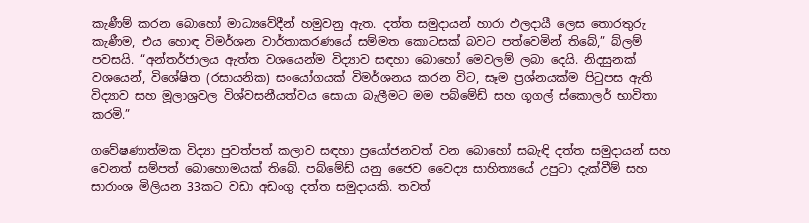කැණීම් කරන බොහෝ මාධ්‍යවේදීන් හමුවනු ඇත. දත්ත සමුදායන් හාරා ඵලදායී ලෙස තොරතුරු කැණීම, එය හොඳ විමර්ශන වාර්තාකරණයේ සම්මත කොටසක් බවට පත්වෙමින් තිබේ,” බ්ලම් පවසයි. “අන්තර්ජාලය ඇත්ත වශයෙන්ම විද්‍යාව සඳහා බොහෝ මෙවලම් ලබා දෙයි. නිදසුනක් වශයෙන්, විශේෂිත (රසායනික) සංයෝගයක් විමර්ශනය කරන විට, සෑම ප්‍රශ්නයක්ම පිටුපස ඇති විද්‍යාව සහ මූලාශ්‍රවල විශ්වසනීයත්වය සොයා බැලීමට මම පබ්මේඩ් සහ ගූගල් ස්කොලර් භාවිතා කරමි.”

ගවේෂණාත්මක විද්‍යා පුවත්පත් කලාව සඳහා ප්‍රයෝජනවත් වන බොහෝ සබැඳි දත්ත සමුදායන් සහ වෙනත් සම්පත් බොහොමයක් තිබේ. පබ්මේඩ් යනු ජෛව වෛද්‍ය සාහිත්‍යයේ උපුටා දැක්වීම් සහ සාරාංශ මිලියන 33කට වඩා අඩංගු දත්ත සමුදායකි. තවත්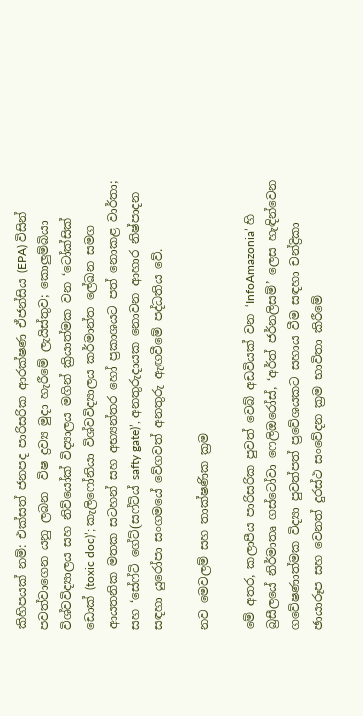කිහිපයක් නම්: එක්සත් ජනපද පාරිසරික ආරක්ෂණ ඒජන්සිය (EPA) විසින් පවත්වාගෙන යනු ලබන  විෂ ද්‍රව්‍ය මුදා හැරීමේ ලැයිස්තුව; කොලුම්බියා විශ්වවිද්‍යාලය සහ නිව්යෝක් විද්‍යාලය මගින් ක්‍රියාත්මක වන ‘ටෝක්සික් ඩොක් (toxic doc)’; කැලිෆෝනියා විශ්වවිද්‍යාලය කර්මාන්ත ලේඛන සමග ආයතනික මතක සටහන් සහ අභ්‍යන්තර හෝ ප්‍රකාශයට පත් නොකළ වාර්තා; සහ ‘සේෆ්ටි ගේට්(සෆ්ට්ය් safty gate)’, අනතුරුදායක නොවන ආහාර නිෂ්පාදන සඳහා යුරෝපා සංගමයේ වේගවත් අනතුරු ඇඟවීමේ පද්ධතිය වේ.

නව මෙවලම් සහ තාක්ෂණික ක්‍රම

මේ අතර, කලාපීය පාරිසරික පුවත් වෙබ් අඩවියක් වන ‘InfoAmazonia’ හි බ්‍රසීලයේ නිර්මාතෘ ගස්ටෝවා ෆෙලිඔරෝස්, ‘අර්ත් ජර්නලිසම්’ ලෙස හැඳින්වෙන ගවේෂණාත්මක විද්‍යා පුවත්පත් ප්‍රවේශයකට සහාය වීම සඳහා චන්ද්‍රිකා ඡායාරූප සහ වෙනත් දුරස්ථ සංවේදන ක්‍රම භාවිතා කිරීමේ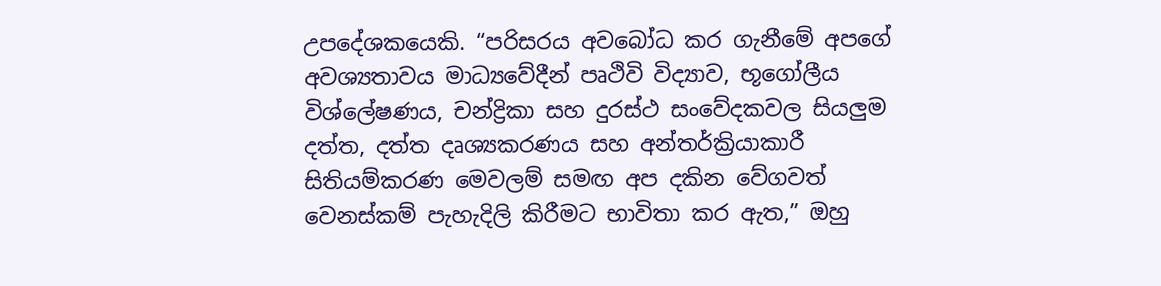උපදේශකයෙකි. “පරිසරය අවබෝධ කර ගැනීමේ අපගේ අවශ්‍යතාවය මාධ්‍යවේදීන් පෘථිවි විද්‍යාව, භූගෝලීය විශ්ලේෂණය, චන්ද්‍රිකා සහ දුරස්ථ සංවේදකවල සියලුම දත්ත, දත්ත දෘශ්‍යකරණය සහ අන්තර්ක්‍රියාකාරී සිතියම්කරණ මෙවලම් සමඟ අප දකින වේගවත් වෙනස්කම් පැහැදිලි කිරීමට භාවිතා කර ඇත,” ඔහු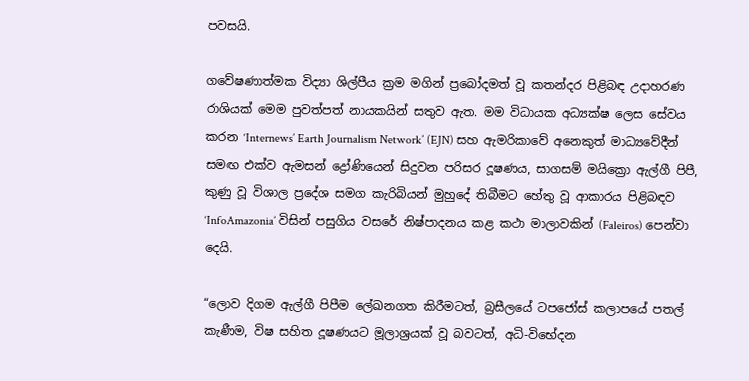පවසයි.

ගවේෂණාත්මක විද්‍යා ශිල්පීය ක්‍රම මගින් ප්‍රබෝදමත් වූ කතන්දර පිළිබඳ උදාහරණ රාශියක් මෙම පුවත්පත් නායකයින් සතුව ඇත. මම විධායක අධ්‍යක්ෂ ලෙස සේවය කරන ‘Internews’ Earth Journalism Network’ (EJN) සහ ඇමරිකාවේ අනෙකුත් මාධ්‍යවේදීන් සමඟ එක්ව ඇමසන් ද්‍රෝණියෙන් සිදුවන පරිසර දූෂණය, සාගසම් මයික්‍රො ඇල්ගී පිපී, කුණු වූ විශාල ප්‍රදේශ සමග කැරිබියන් මුහුදේ තිබීමට හේතු වූ ආකාරය පිළිබඳව ‘InfoAmazonia’ විසින් පසුගිය වසරේ නිෂ්පාදනය කළ කථා මාලාවකින් (Faleiros) පෙන්වා දෙයි.

“ලොව දිගම ඇල්ගී පිපීම ලේඛනගත කිරීමටත්, බ්‍රසීලයේ ටපජෝස් කලාපයේ පතල් කැණීම, විෂ සහිත දූෂණයට මූලාශ්‍රයක් වූ බවටත්, අධි-විභේදන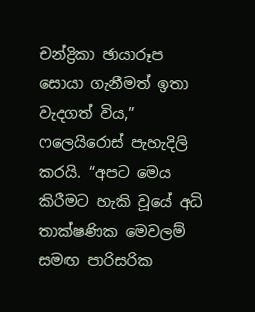චන්ද්‍රිකා ඡායාරූප සොයා ගැනීමත් ඉතා වැදගත් විය,” ෆලෙයිරොස් පැහැදිලි කරයි. “අපට මෙය කිරීමට හැකි වූයේ අධි තාක්ෂණික මෙවලම් සමඟ පාරිසරික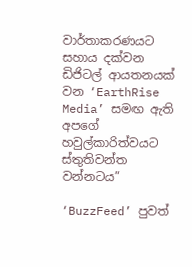වාර්තාකරණයට සහාය දක්වන ඩිජිටල් ආයතනයක් වන ‘EarthRise Media’ සමඟ ඇති අපගේ හවුල්කාරිත්වයට ස්තුතිවන්ත වන්නටය”

‘BuzzFeed’ පුවත්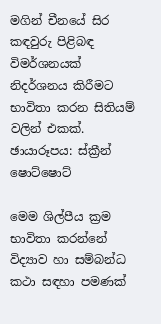මගින් චීනයේ සිර කඳවුරු පිළිබඳ විමර්ශනයක් නිදර්ශනය කිරීමට භාවිතා කරන සිතියම් වලින් එකක්. ඡායාරූපය: ස්ක්‍රීන් ෂොට්ෂොට්

මෙම ශිල්පීය ක්‍රම භාවිතා කරන්නේ විද්‍යාව හා සම්බන්ධ කථා සඳහා පමණක්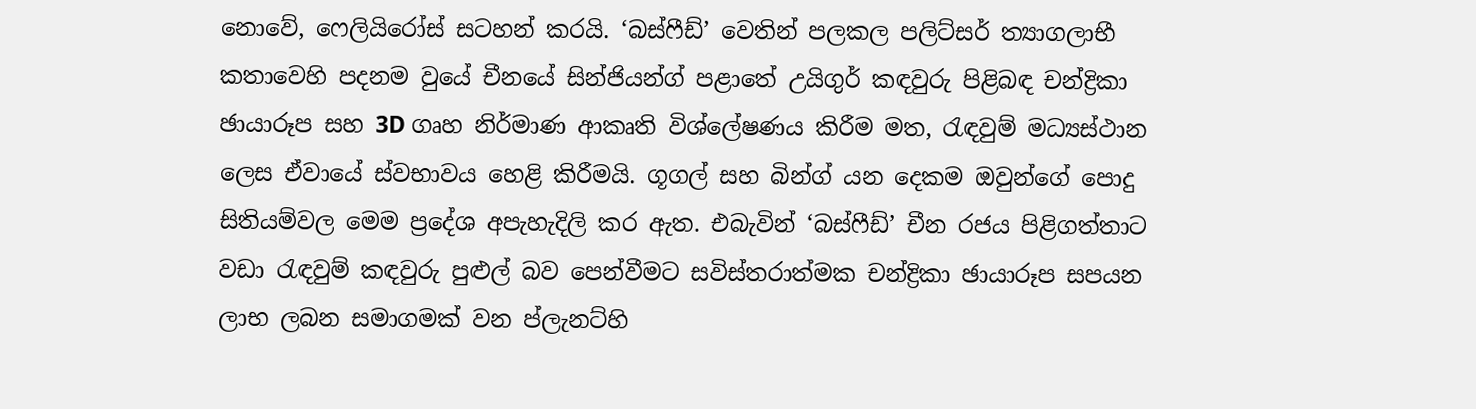නොවේ, ෆෙලියිරෝස් සටහන් කරයි. ‘බස්ෆීඩ්’ වෙතින් පලකල පලිට්සර් ත්‍යාගලාභී කතාවෙහි පදනම වුයේ චීනයේ සින්ජියන්ග් පළාතේ උයිගුර් කඳවුරු පිළිබඳ චන්ද්‍රිකා ඡායාරූප සහ 3D ගෘහ නිර්මාණ ආකෘති විශ්ලේෂණය කිරීම මත, රැඳවුම් මධ්‍යස්ථාන ලෙස ඒවායේ ස්වභාවය හෙළි කිරීමයි. ගූගල් සහ බින්ග් යන දෙකම ඔවුන්ගේ පොදු සිතියම්වල මෙම ප්‍රදේශ අපැහැදිලි කර ඇත. එබැවින් ‘බස්ෆීඩ්’ චීන රජය පිළිගත්තාට වඩා රැඳවුම් කඳවුරු පුළුල් බව පෙන්වීමට සවිස්තරාත්මක චන්ද්‍රිකා ඡායාරූප සපයන ලාභ ලබන සමාගමක් වන ප්ලැනට්හි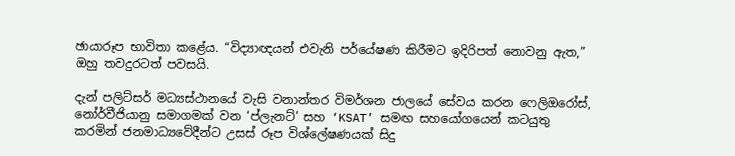ඡායාරූප භාවිතා කළේය. “විද්‍යාඥයන් එවැනි පර්යේෂණ කිරීමට ඉදිරිපත් නොවනු ඇත,” ඔහු තවදුරටත් පවසයි.

දැන් පලිට්සර් මධ්‍යස්ථානයේ වැසි වනාන්තර විමර්ශන ජාලයේ සේවය කරන ෆෙලිඔරෝස්, නෝර්වීජියානු සමාගමක් වන ‘ප්ලැනට්’ සහ ‘KSAT’ සමඟ සහයෝගයෙන් කටයුතු කරමින් ජනමාධ්‍යවේදීන්ට උසස් රූප විශ්ලේෂණයක් සිදු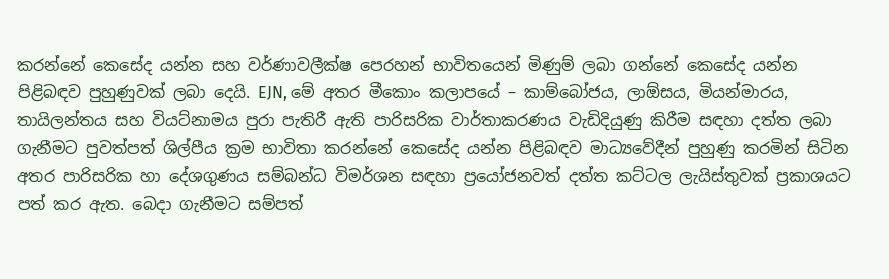කරන්නේ කෙසේද යන්න සහ වර්ණාවලීක්ෂ පෙරහන් භාවිතයෙන් මිණුම් ලබා ගන්නේ කෙසේද යන්න පිළිබඳව පුහුණුවක් ලබා දෙයි. EJN, මේ අතර මීකොං කලාපයේ – කාම්බෝජය, ලාඕසය, මියන්මාරය, තායිලන්තය සහ වියට්නාමය පුරා පැතිරී ඇති පාරිසරික වාර්තාකරණය වැඩිදියුණු කිරීම සඳහා දත්ත ලබා ගැනීමට පුවත්පත් ශිල්පීය ක්‍රම භාවිතා කරන්නේ කෙසේද යන්න පිළිබඳව මාධ්‍යවේදීන් පුහුණු කරමින් සිටින අතර පාරිසරික හා දේශගුණය සම්බන්ධ විමර්ශන සඳහා ප්‍රයෝජනවත් දත්ත කට්ටල ලැයිස්තුවක් ප්‍රකාශයට පත් කර ඇත. බෙදා ගැනීමට සම්පත්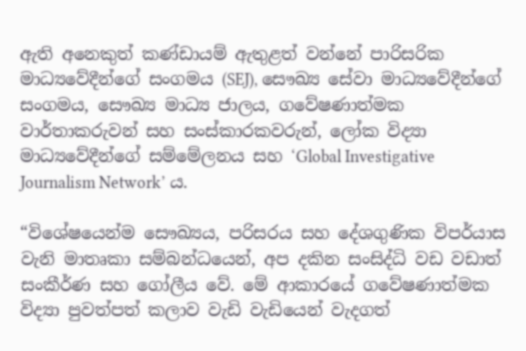ඇති අනෙකුත් කණ්ඩායම් ඇතුළත් වන්නේ පාරිසරික මාධ්‍යවේදීන්ගේ සංගමය (SEJ), සෞඛ්‍ය සේවා මාධ්‍යවේදීන්ගේ සංගමය, සෞඛ්‍ය මාධ්‍ය ජාලය, ගවේෂණාත්මක වාර්තාකරුවන් සහ සංස්කාරකවරුන්, ලෝක විද්‍යා මාධ්‍යවේදීන්ගේ සම්මේලනය සහ ‘Global Investigative Journalism Network’ ය.

“විශේෂයෙන්ම සෞඛ්‍යය, පරිසරය සහ දේශගුණික විපර්යාස වැනි මාතෘකා සම්බන්ධයෙන්, අප දකින සංසිද්ධි වඩ වඩාත් සංකීර්ණ සහ ගෝලීය වේ. මේ ආකාරයේ ගවේෂණාත්මක විද්‍යා පුවත්පත් කලාව වැඩි වැඩියෙන් වැදගත්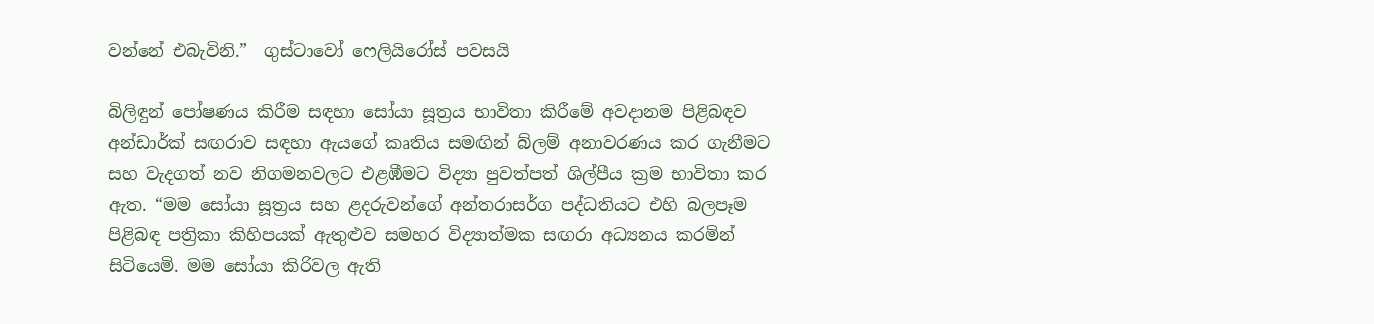වන්නේ එබැවිනි.”  ගුස්ටාවෝ ෆෙලියිරෝස් පවසයි

බිලිඳුන් පෝෂණය කිරීම සඳහා සෝයා සූත්‍රය භාවිතා කිරීමේ අවදානම පිළිබඳව අන්ඩාර්ක් සඟරාව සඳහා ඇයගේ කෘතිය සමඟින් බ්ලම් අනාවරණය කර ගැනීමට සහ වැදගත් නව නිගමනවලට එළඹීමට විද්‍යා පුවත්පත් ශිල්පීය ක්‍රම භාවිතා කර ඇත. “මම සෝයා සූත්‍රය සහ ළදරුවන්ගේ අන්තරාසර්ග පද්ධතියට එහි බලපෑම පිළිබඳ පත්‍රිකා කිහිපයක් ඇතුළුව සමහර විද්‍යාත්මක සඟරා අධ්‍යනය කරමින් සිටියෙමි. මම සෝයා කිරිවල ඇති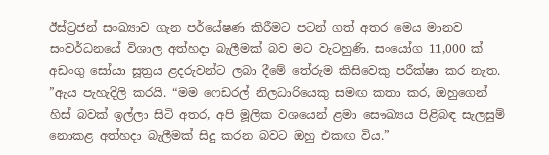ඊස්ට්‍රජන් සංඛ්‍යාව ගැන පර්යේෂණ කිරීමට පටන් ගත් අතර මෙය මානව සංවර්ධනයේ විශාල අත්හදා බැලීමක් බව මට වැටහුණි. සංයෝග 11,000 ක් අඩංගු සෝයා සූත්‍රය ළදරුවන්ට ලබා දීමේ තේරුම කිසිවෙකු පරීක්ෂා කර නැත. ”ඇය පැහැදිලි කරයි. “මම ෆෙඩරල් නිලධාරියෙකු සමඟ කතා කර, ඔහුගෙන් හිස් බවක් ඉල්ලා සිටි අතර, අපි මූලික වශයෙන් ළමා සෞඛ්‍යය පිළිබඳ සැලසුම් නොකළ අත්හදා බැලීමක් සිදු කරන බවට ඔහු එකඟ විය.”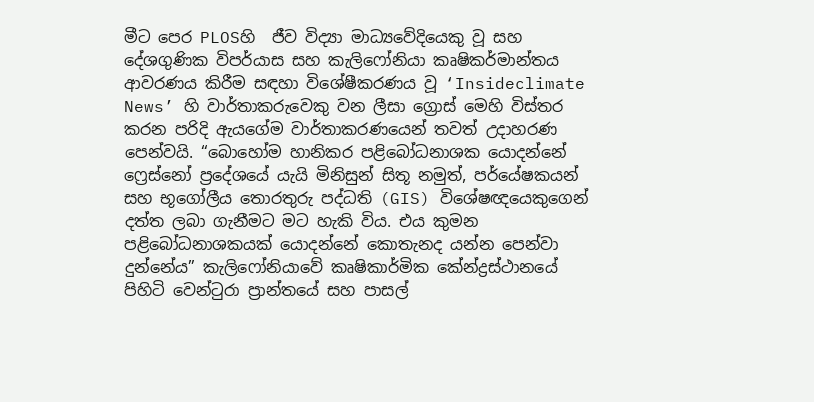මීට පෙර PLOSහි  ජීව විද්‍යා මාධ්‍යවේදියෙකු වූ සහ දේශගුණික විපර්යාස සහ කැලිෆෝනියා කෘෂිකර්මාන්තය ආවරණය කිරීම සඳහා විශේෂීකරණය වූ ‘Insideclimate News’ හි වාර්තාකරුවෙකු වන ලීසා ග්‍රොස් මෙහි විස්තර කරන පරිදි ඇයගේම වාර්තාකරණයෙන් තවත් උදාහරණ පෙන්වයි. “බොහෝම හානිකර පළිබෝධනාශක යොදන්නේ ෆ්‍රෙස්නෝ ප්‍රදේශයේ යැයි මිනිසුන් සිතූ නමුත්, පර්යේෂකයන් සහ භූගෝලීය තොරතුරු පද්ධති (GIS) විශේෂඥයෙකුගෙන් දත්ත ලබා ගැනීමට මට හැකි විය. එය කුමන පළිබෝධනාශකයක් යොදන්නේ කොතැනද යන්න පෙන්වා දුන්නේය” කැලිෆෝනියාවේ කෘෂිකාර්මික කේන්ද්‍රස්ථානයේ පිහිටි වෙන්ටුරා ප්‍රාන්තයේ සහ පාසල්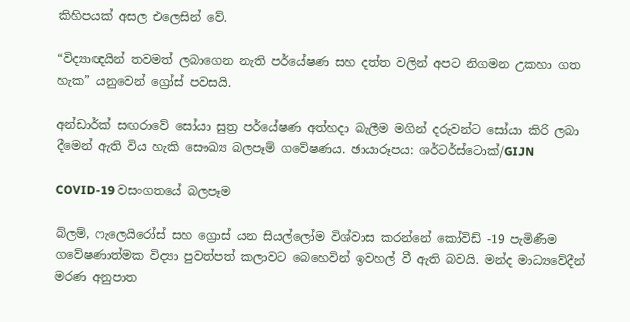කිහිපයක් අසල එලෙසින් වේ.

“විද්‍යාඥයින් තවමත් ලබාගෙන නැති පර්යේෂණ සහ දත්ත වලින් අපට නිගමන උකහා ගත හැක” යනුවෙන් ග්‍රෝස් පවසයි.

අන්ඩාර්ක් සඟරාවේ සෝයා සුත්‍ර පර්යේෂණ අත්හදා බැලීම මගින් දරුවන්ට සෝයා කිරි ලබා දීමෙන් ඇති විය හැකි සෞඛ්‍ය බලපෑම් ගවේෂණය. ඡායාරූපය: ශර්ටර්ස්ටොක්/GIJN

COVID-19 වසංගතයේ බලපෑම

බ්ලම්, ෆැලෙයිරෝස් සහ ග්‍රොස් යන සියල්ලෝම විශ්වාස කරන්නේ කෝවිඩ් -19 පැමිණීම ගවේෂණාත්මක විද්‍යා පුවත්පත් කලාවට බෙහෙවින් ඉවහල් වී ඇති බවයි. මන්ද මාධ්‍යවේදීන් මරණ අනුපාත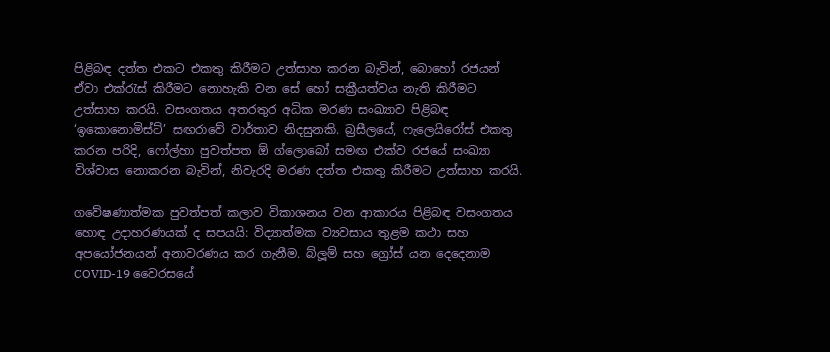පිළිබඳ දත්ත එකට එකතු කිරීමට උත්සාහ කරන බැවින්, බොහෝ රජයන් ඒවා එක්රැස් කිරීමට නොහැකි වන සේ හෝ සක්‍රීයත්වය නැති කිරීමට උත්සාහ කරයි. වසංගතය අතරතුර අධික මරණ සංඛ්‍යාව පිළිබඳ ‘ඉකොනොමිස්ට්’ සඟරාවේ වාර්තාව නිදසුනකි. බ්‍රසීලයේ, ෆැලෙයිරෝස් එකතු කරන පරිදි, ෆෝල්හා පුවත්පත ඕ ග්ලොබෝ සමඟ එක්ව රජයේ සංඛ්‍යා විශ්වාස නොකරන බැවින්, නිවැරදි මරණ දත්ත එකතු කිරීමට උත්සාහ කරයි.

ගවේෂණාත්මක පුවත්පත් කලාව විකාශනය වන ආකාරය පිළිබඳ වසංගතය හොඳ උදාහරණයක් ද සපයයි: විද්‍යාත්මක ව්‍යවසාය තුළම කථා සහ අපයෝජනයන් අනාවරණය කර ගැනීම. බ්ලූම් සහ ග්‍රෝස් යන දෙදෙනාම COVID-19 වෛරසයේ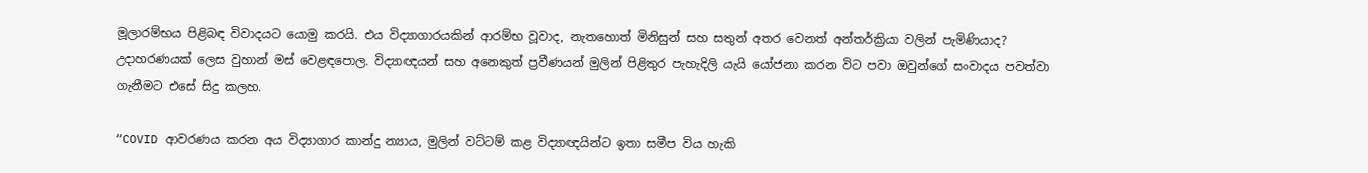මූලාරම්භය පිළිබඳ විවාදයට යොමු කරයි. එය විද්‍යාගාරයකින් ආරම්භ වූවාද, නැතහොත් මිනිසුන් සහ සතුන් අතර වෙනත් අන්තර්ක්‍රියා වලින් පැමිණියාද? උදාහරණයක් ලෙස වුහාන් මස් වෙළඳපොල. විද්‍යාඥයන් සහ අනෙකුත් ප්‍රවීණයන් මුලින් පිළිතුර පැහැදිලි යැයි යෝජනා කරන විට පවා ඔවුන්ගේ සංවාදය පවත්වා ගැනීමට එසේ සිදු කලහ.

“COVID ආවරණය කරන අය විද්‍යාගාර කාන්දු න්‍යාය, මුලින් වට්ටම් කළ විද්‍යාඥයින්ට ඉතා සමීප විය හැකි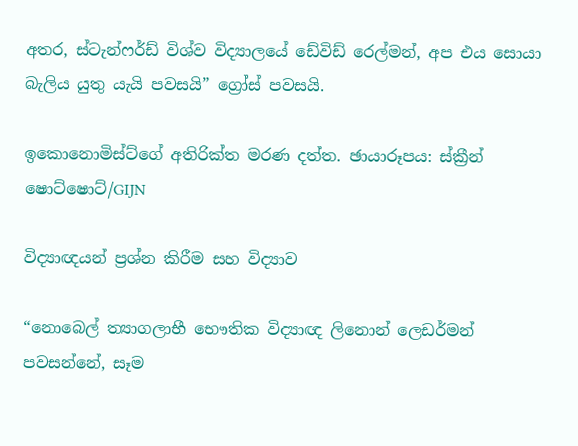අතර, ස්ටැන්ෆර්ඩ් විශ්ව විද්‍යාලයේ ඩේවිඩ් රෙල්මන්, අප එය සොයා බැලිය යුතු යැයි පවසයි” ග්‍රෝස් පවසයි.

ඉකොනොමිස්ට්ගේ අතිරික්ත මරණ දත්ත. ඡායාරූපය: ස්ක්‍රීන් ෂොට්ෂොට්/GIJN

විද්‍යාඥයන් ප්‍රශ්න කිරීම සහ විද්‍යාව

“නොබෙල් ත්‍යාගලාභී භෞතික විද්‍යාඥ ලිනොන් ලෙඩර්මන් පවසන්නේ, සෑම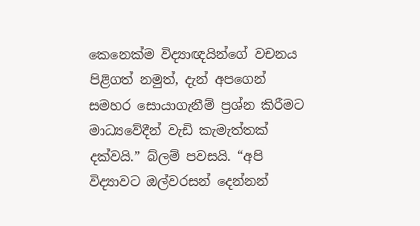කෙනෙක්ම විද්‍යාඥයින්ගේ වචනය පිළිගත් නමුත්, දැන් අපගෙන් සමහර සොයාගැනීම් ප්‍රශ්න කිරීමට මාධ්‍යවේදීන් වැඩි කැමැත්තක් දක්වයි.” බ්ලම් පවසයි. “අපි විද්‍යාවට ඔල්වරසන් දෙන්නන්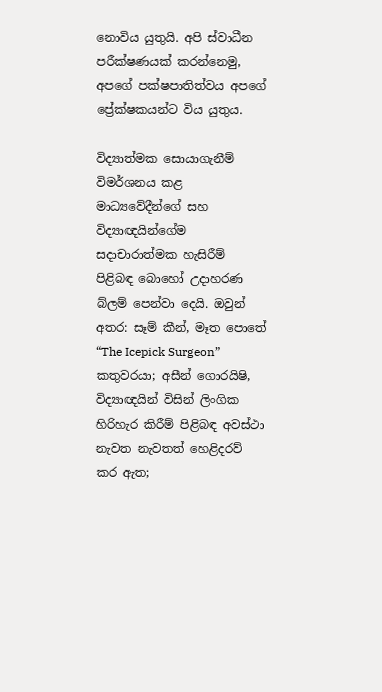නොවිය යුතුයි. අපි ස්වාධීන පරීක්ෂණයක් කරන්නෙමු, අපගේ පක්ෂපාතිත්වය අපගේ ප්‍රේක්ෂකයන්ට විය යුතුය.

විද්‍යාත්මක සොයාගැනීම් විමර්ශනය කළ මාධ්‍යවේදීන්ගේ සහ විද්‍යාඥයින්ගේම සදාචාරාත්මක හැසිරීම් පිළිබඳ බොහෝ උදාහරණ බ්ලම් පෙන්වා දෙයි. ඔවුන් අතර: සෑම් කීන්, මෑත පොතේ “The Icepick Surgeon” කතුවරයා; අසීන් ගොරයිෂි, විද්‍යාඥයින් විසින් ලිංගික හිරිහැර කිරීම් පිළිබඳ අවස්ථා නැවත නැවතත් හෙළිදරව් කර ඇත;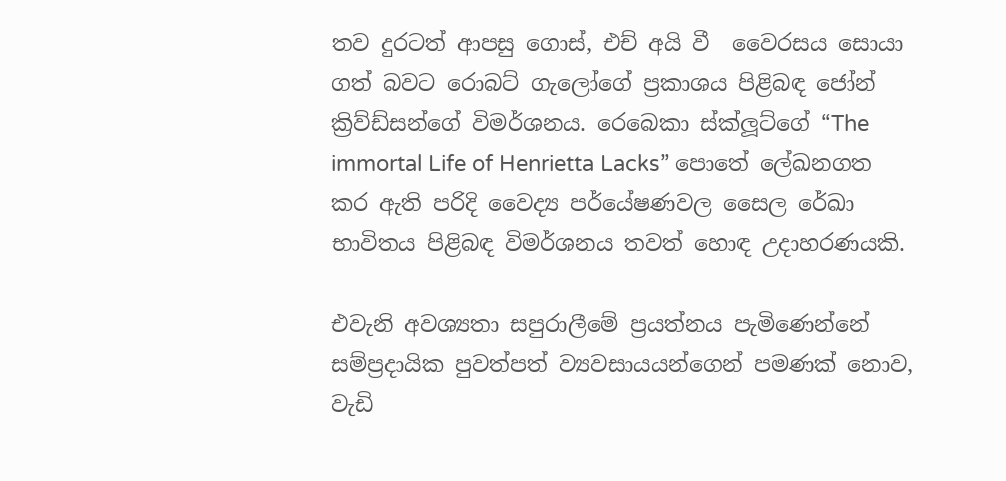තව දුරටත් ආපසු ගොස්, එච් අයි වී  වෛරසය සොයා ගත් බවට රොබට් ගැලෝගේ ප්‍රකාශය පිළිබඳ ජෝන් ක්‍රිව්ඩ්සන්ගේ විමර්ශනය. රෙබෙකා ස්ක්ලූට්ගේ “The immortal Life of Henrietta Lacks” පොතේ ලේඛනගත කර ඇති පරිදි වෛද්‍ය පර්යේෂණවල සෛල රේඛා භාවිතය පිළිබඳ විමර්ශනය තවත් හොඳ උදාහරණයකි.

එවැනි අවශ්‍යතා සපුරාලීමේ ප්‍රයත්නය පැමිණෙන්නේ සම්ප්‍රදායික පුවත්පත් ව්‍යවසායයන්ගෙන් පමණක් නොව, වැඩි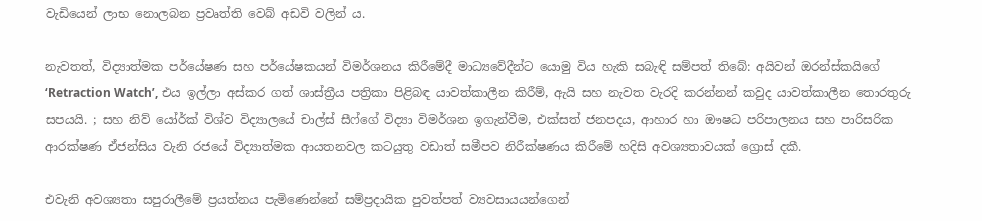වැඩියෙන් ලාභ නොලබන ප්‍රවෘත්ති වෙබ් අඩවි වලින් ය.

නැවතත්, විද්‍යාත්මක පර්යේෂණ සහ පර්යේෂකයන් විමර්ශනය කිරීමේදී මාධ්‍යවේදීන්ට යොමු විය හැකි සබැඳි සම්පත් තිබේ: අයිවන් ඔරන්ස්කයිගේ ‘Retraction Watch’, එය ඉල්ලා අස්කර ගත් ශාස්ත්‍රීය පත්‍රිකා පිළිබඳ යාවත්කාලීන කිරීම්, ඇයි සහ නැවත වැරදි කරන්නන් කවුද යාවත්කාලීන තොරතුරු සපයයි. ; සහ නිව් යෝර්ක් විශ්ව විද්‍යාලයේ චාල්ස් සීෆ්ගේ විද්‍යා විමර්ශන ඉගැන්වීම, එක්සත් ජනපදය, ආහාර හා ඖෂධ පරිපාලනය සහ පාරිසරික ආරක්ෂණ ඒජන්සිය වැනි රජයේ විද්‍යාත්මක ආයතනවල කටයුතු වඩාත් සමීපව නිරීක්ෂණය කිරීමේ හදිසි අවශ්‍යතාවයක් ග්‍රොස් දකී.

එවැනි අවශ්‍යතා සපුරාලීමේ ප්‍රයත්නය පැමිණෙන්නේ සම්ප්‍රදායික පුවත්පත් ව්‍යවසායයන්ගෙන්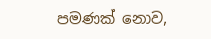පමණක් නොව,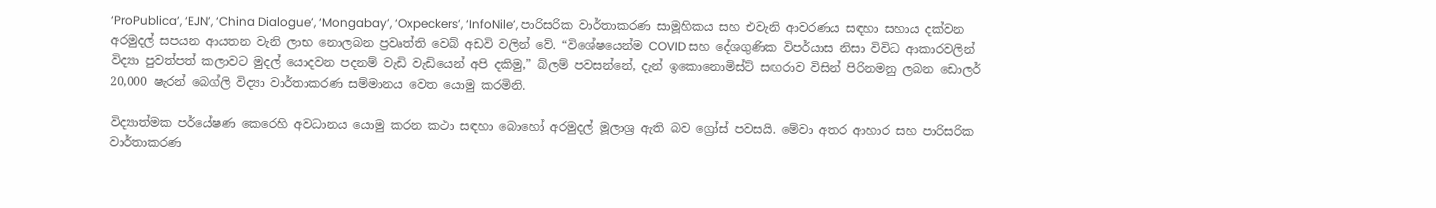‘ProPublica’, ‘EJN’, ‘China Dialogue’, ‘Mongabay’, ‘Oxpeckers’, ‘InfoNile’, පාරිසරික වාර්තාකරණ සාමූහිකය සහ එවැනි ආවරණය සඳහා සහාය දක්වන අරමුදල් සපයන ආයතන වැනි ලාභ නොලබන ප්‍රවෘත්ති වෙබ් අඩවි වලින් වේ. “විශේෂයෙන්ම COVID සහ දේශගුණික විපර්යාස නිසා විවිධ ආකාරවලින් විද්‍යා පුවත්පත් කලාවට මුදල් යොදවන පදනම් වැඩි වැඩියෙන් අපි දකිමු,” බ්ලම් පවසන්නේ, දැන් ඉකොනොමිස්ට් සඟරාව විසින් පිරිනමනු ලබන ඩොලර් 20,000 ෂැරන් බෙග්ලි විද්‍යා වාර්තාකරණ සම්මානය වෙත යොමු කරමිනි.

විද්‍යාත්මක පර්යේෂණ කෙරෙහි අවධානය යොමු කරන කථා සඳහා බොහෝ අරමුදල් මූලාශ්‍ර ඇති බව ග්‍රෝස් පවසයි. මේවා අතර ආහාර සහ පාරිසරික වාර්තාකරණ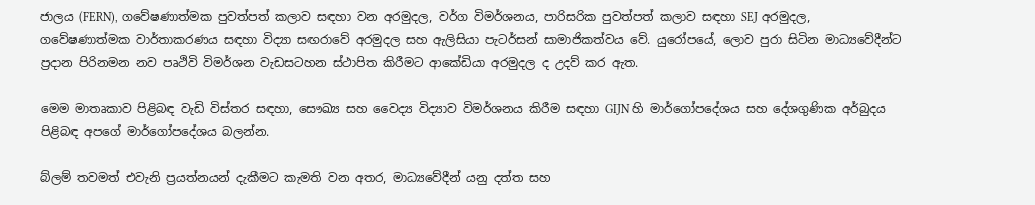ජාලය (FERN), ගවේෂණාත්මක පුවත්පත් කලාව සඳහා වන අරමුදල, වර්ග විමර්ශනය, පාරිසරික පුවත්පත් කලාව සඳහා SEJ අරමුදල, ගවේෂණාත්මක වාර්තාකරණය සඳහා විද්‍යා සඟරාවේ අරමුදල සහ ඇලිසියා පැටර්සන් සාමාජිකත්වය වේ. යුරෝපයේ, ලොව පුරා සිටින මාධ්‍යවේදීන්ට ප්‍රදාන පිරිනමන නව පෘථිවි විමර්ශන වැඩසටහන ස්ථාපිත කිරීමට ආකේඩියා අරමුදල ද උදව් කර ඇත.

මෙම මාතෘකාව පිළිබඳ වැඩි විස්තර සඳහා, සෞඛ්‍ය සහ වෛද්‍ය විද්‍යාව විමර්ශනය කිරීම සඳහා GIJN හි මාර්ගෝපදේශය සහ දේශගුණික අර්බුදය පිළිබඳ අපගේ මාර්ගෝපදේශය බලන්න.

බ්ලම් තවමත් එවැනි ප්‍රයත්නයන් දැකීමට කැමති වන අතර, මාධ්‍යවේදීන් යනු දත්ත සහ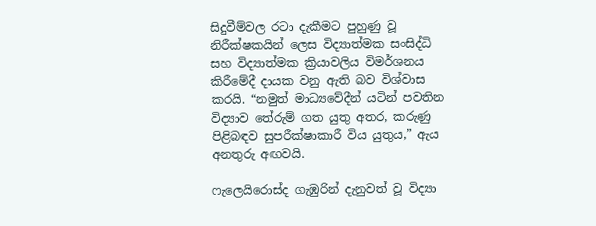සිදුවීම්වල රටා දැකීමට පුහුණු වූ නිරීක්ෂකයින් ලෙස විද්‍යාත්මක සංසිද්ධි සහ විද්‍යාත්මක ක්‍රියාවලිය විමර්ශනය කිරීමේදී දායක වනු ඇති බව විශ්වාස කරයි. “නමුත් මාධ්‍යවේදීන් යටින් පවතින විද්‍යාව තේරුම් ගත යුතු අතර, කරුණු පිළිබඳව සුපරීක්ෂාකාරී විය යුතුය,” ඇය අනතුරු අඟවයි.

ෆැලෙයිරොස්ද ගැඹුරින් දැනුවත් වූ විද්‍යා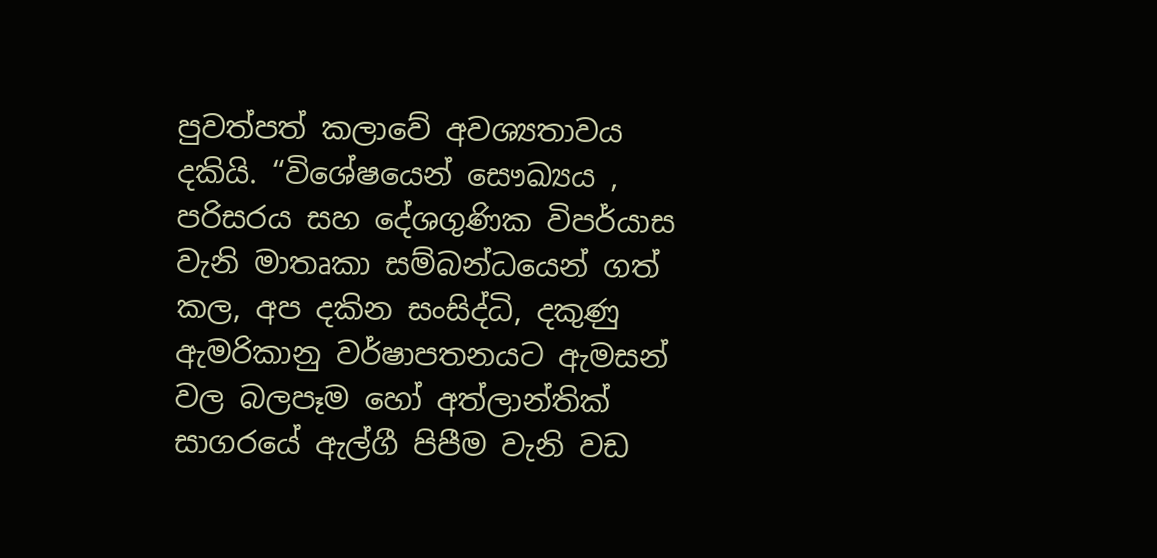පුවත්පත් කලාවේ අවශ්‍යතාවය දකියි. “විශේෂයෙන් සෞඛ්‍යය , පරිසරය සහ දේශගුණික විපර්යාස වැනි මාතෘකා සම්බන්ධයෙන් ගත් කල, අප දකින සංසිද්ධි, දකුණු ඇමරිකානු වර්ෂාපතනයට ඇමසන් වල බලපෑම හෝ අත්ලාන්තික් සාගරයේ ඇල්ගී පිපීම වැනි වඩ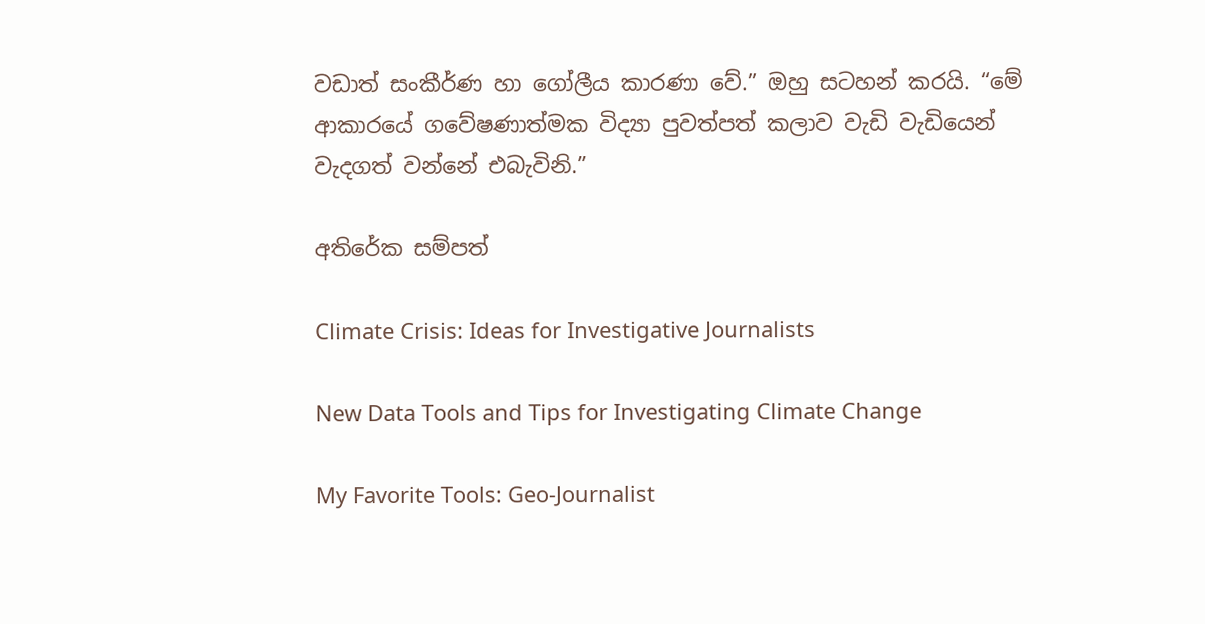වඩාත් සංකීර්ණ හා ගෝලීය කාරණා වේ.” ඔහු සටහන් කරයි. “මේ ආකාරයේ ගවේෂණාත්මක විද්‍යා පුවත්පත් කලාව වැඩි වැඩියෙන් වැදගත් වන්නේ එබැවිනි.”

අතිරේක සම්පත්

Climate Crisis: Ideas for Investigative Journalists

New Data Tools and Tips for Investigating Climate Change

My Favorite Tools: Geo-Journalist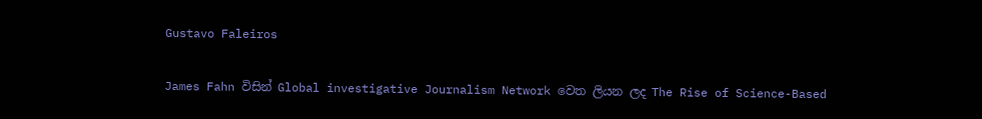Gustavo Faleiros

James Fahn විසින් Global investigative Journalism Network වෙත ලියන ලද The Rise of Science-Based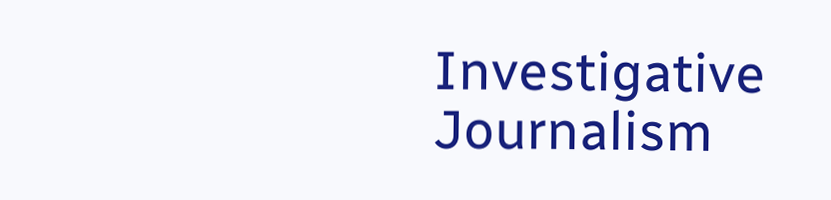Investigative Journalism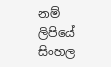නම් ලිපියේ සිංහල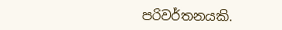පරිවර්තනයකි.